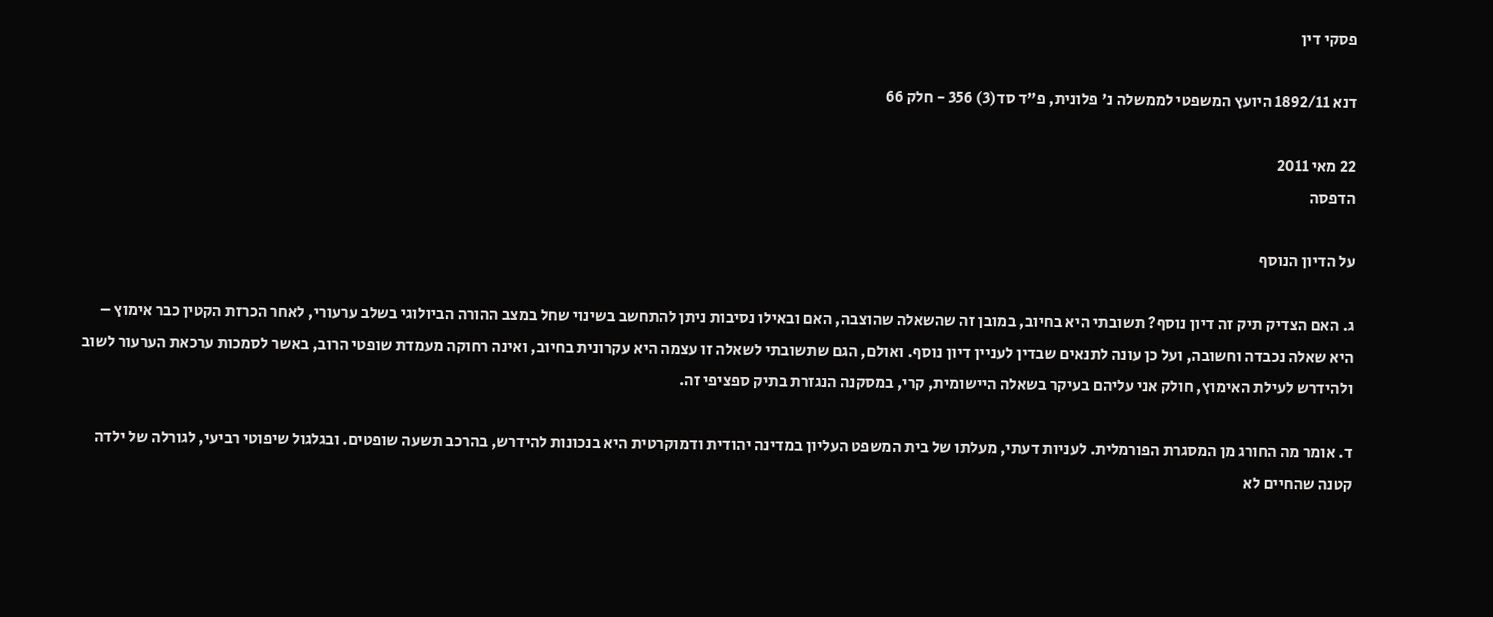פסקי דין

דנא 1892/11 היועץ המשפטי לממשלה נ' פלונית, פ"ד סד(3) 356 - חלק 66

22 מאי 2011
הדפסה

על הדיון הנוסף

ג. האם הצדיק תיק זה דיון נוסף? תשובתי היא בחיוב, במובן זה שהשאלה שהוצבה, האם ובאילו נסיבות ניתן להתחשב בשינוי שחל במצב ההורה הביולוגי בשלב ערעורי, לאחר הכרזת הקטין כבר אימוץ – היא שאלה נכבדה וחשובה, ועל כן עונה לתנאים שבדין לעניין דיון נוסף. ואולם, הגם שתשובתי לשאלה זו עצמה היא עקרונית בחיוב, ואינה רחוקה מעמדת שופטי הרוב, באשר לסמכות ערכאת הערעור לשוב ולהידרש לעילת האימוץ, חולק אני עליהם בעיקר בשאלה היישומית, קרי, במסקנה הנגזרת בתיק ספציפי זה.

ד. אומר מה החורג מן המסגרת הפורמלית. לעניות דעתי, מעלתו של בית המשפט העליון במדינה יהודית ודמוקרטית היא בנכונות להידרש, בהרכב תשעה שופטים. ובגלגול שיפוטי רביעי, לגורלה של ילדה קטנה שהחיים לא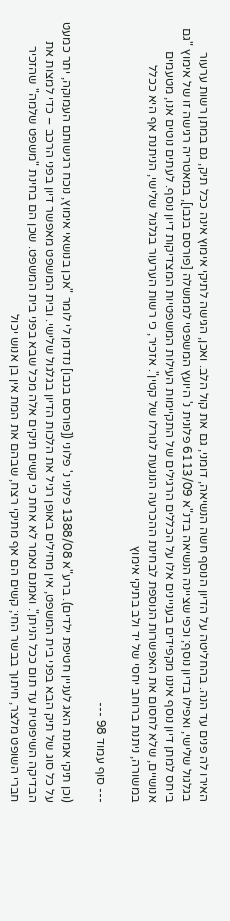האירו לה פנים עד הנה. בהחליטה על הדיון הנוסף חשה הנשיאה, דומני, גם את קול הלב. ואכן, הגישה לתיקי אימוץ אינה ככל תיק, גם במתן רשות ערעור בגלגול שלישי, ואפילו בדיון נוסף; וכפי שציינה הנשיאה בדנ"א 6113/09 פלונית נ' היועץ המשפטי לממשלה [פורסם בנבו], במאטריה רגישה זו של אימוץ "גם ביחס למתן דיון נוסף איננו מקפידים בעניינים אלו על הכללים הרגילים של התקיימות העילות המשפטיות המצדיקות דיון נוסף. לעתים נוטים אנו, מטעמים אנושיים, שלא לחסום את האפשרות הנוספת לבחינת ההכרעה הנוגעת לגורלו של קטין". אזכיר, כי רשות הערעור בגלגול שלישי, הניתנת אף היא ככלל במשורה, ניתנת ברוחב יחסי של יד ולב בתיקי אימוץ

--- סוף עמוד 98 ---

(וכן תיקי אמנת האג לעניין חטיפת ילדים). ברע"א 1388/08 פלוני נ' פלוני ([פורסם בנבו] נזדמן לי לומר "אכן בנושאי אימוץ, נוכח רגישותם העמוקה, יתר כמעט על כל סוג של תיק הבא בפני בית המשפט, אין מחילים באופן רגיל את הלכות הדיון בגלגול שלישי. ובית המשפט מאפשר דיון בפני הרכב – כדי למצות את הבדיקה השיפוטית עד תום ככל הניתן". ואמנם נאמר לא אחת כי קשים תיקים אלה מכל שבא בפני בית המשפט. שכן הם בחינת "משפט שלמה" שהזכיר חברי השופט מלצר, חיתוך בבשר החי; קשים הם אף מתיקי רצח, שבהם את המת אין בן אנוש יכול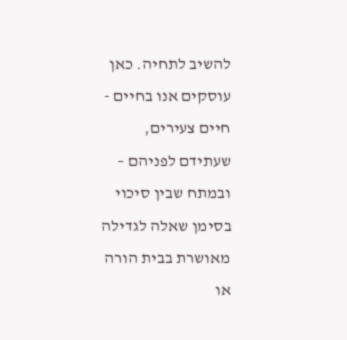להשיב לתחיה. כאן עוסקים אנו בחיים - חיים צעירים, שעתידם לפניהם – ובמתח שבין סיכוי בסימן שאלה לגדילה מאושרת בבית הורה או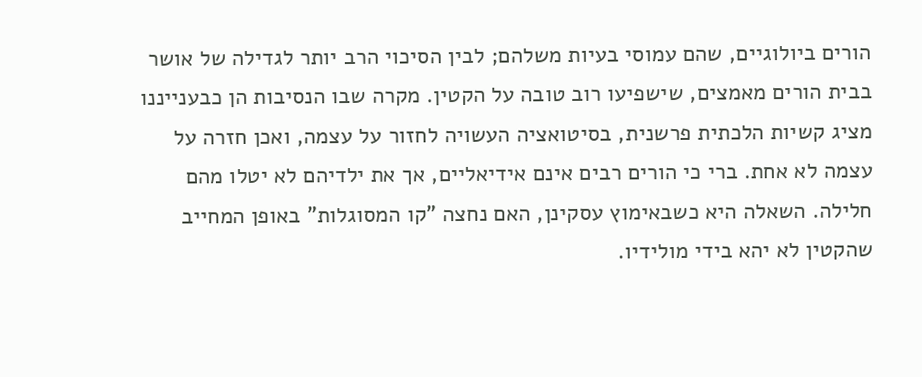הורים ביולוגיים, שהם עמוסי בעיות משלהם; לבין הסיכוי הרב יותר לגדילה של אושר בבית הורים מאמצים, שישפיעו רוב טובה על הקטין. מקרה שבו הנסיבות הן כבענייננו מציג קשיות הלכתית פרשנית, בסיטואציה העשויה לחזור על עצמה, ואכן חזרה על עצמה לא אחת. ברי כי הורים רבים אינם אידיאליים, אך את ילדיהם לא יטלו מהם חלילה. השאלה היא כשבאימוץ עסקינן, האם נחצה "קו המסוגלות" באופן המחייב שהקטין לא יהא בידי מולידיו.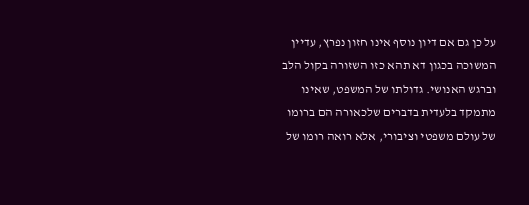על כן גם אם דיון נוסף אינו חזון נפרץ, עדיין המשוכה בכגון דא תהא כזו השזורה בקול הלב וברגש האנושי. גדולתו של המשפט, שאינו מתמקד בלעדית בדברים שלכאורה הם ברומו של עולם משפטי וציבורי, אלא רואה רומו של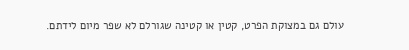עולם גם במצוקת הפרט, קטין או קטינה שגורלם לא שפר מיום לידתם.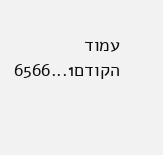עמוד הקודם1...6566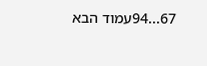67...94עמוד הבא